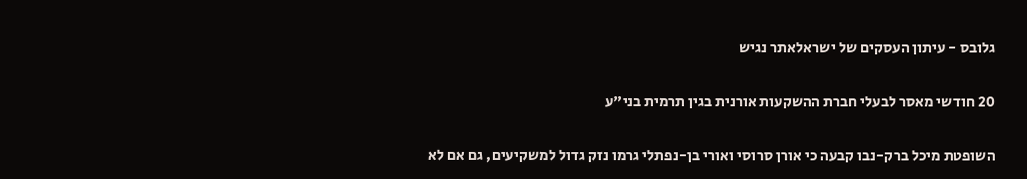גלובס - עיתון העסקים של ישראלאתר נגיש

20 חודשי מאסר לבעלי חברת ההשקעות אורנית בגין תרמית בני"ע

השופטת מיכל ברק-נבו קבעה כי אורן סרוסי ואורי בן-נפתלי גרמו נזק גדול למשקיעים, גם אם לא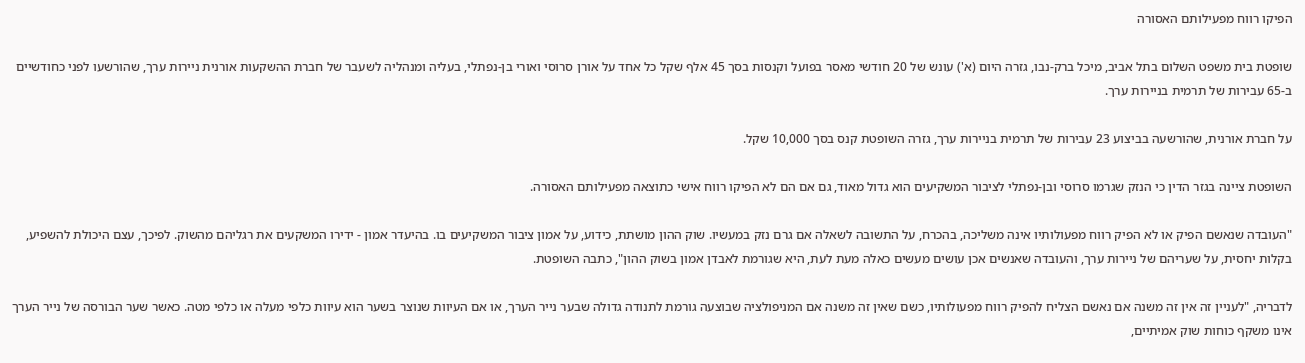הפיקו רווח מפעילותם האסורה

שופטת בית משפט השלום בתל אביב, מיכל ברק-נבו, גזרה היום (א') עונש של 20 חודשי מאסר בפועל וקנסות בסך 45 אלף שקל כל אחד על אורן סרוסי ואורי בן-נפתלי, בעליה ומנהליה לשעבר של חברת ההשקעות אורנית ניירות ערך, שהורשעו לפני כחודשיים ב-65 עבירות של תרמית בניירות ערך.

על חברת אורנית, שהורשעה בביצוע 23 עבירות של תרמית בניירות ערך, גזרה השופטת קנס בסך 10,000 שקל.

השופטת ציינה בגזר הדין כי הנזק שגרמו סרוסי ובן-נפתלי לציבור המשקיעים הוא גדול מאוד, גם אם הם לא הפיקו רווח אישי כתוצאה מפעילותם האסורה.

"העובדה שנאשם הפיק או לא הפיק רווח מפעולותיו אינה משליכה, בהכרח, על התשובה לשאלה אם גרם נזק במעשיו. שוק ההון מושתת, כידוע, על אמון ציבור המשקיעים בו. בהיעדר אמון - ידירו המשקעים את רגליהם מהשוק. לפיכך, עצם היכולת להשפיע, בקלות יחסית, על שעריהם של ניירות ערך, והעובדה שאנשים אכן עושים מעשים כאלה מעת לעת, היא שגורמת לאבדן אמון בשוק ההון", כתבה השופטת.

לדבריה, "לעניין זה אין זה משנה אם נאשם הצליח להפיק רווח מפעולותיו, כשם שאין זה משנה אם המניפולציה שבוצעה גורמת לתנודה גדולה שבער נייר הערך, או אם העיוות שנוצר בשער הוא עיוות כלפי מעלה או כלפי מטה. כאשר שער הבורסה של נייר הערך אינו משקף כוחות שוק אמיתיים,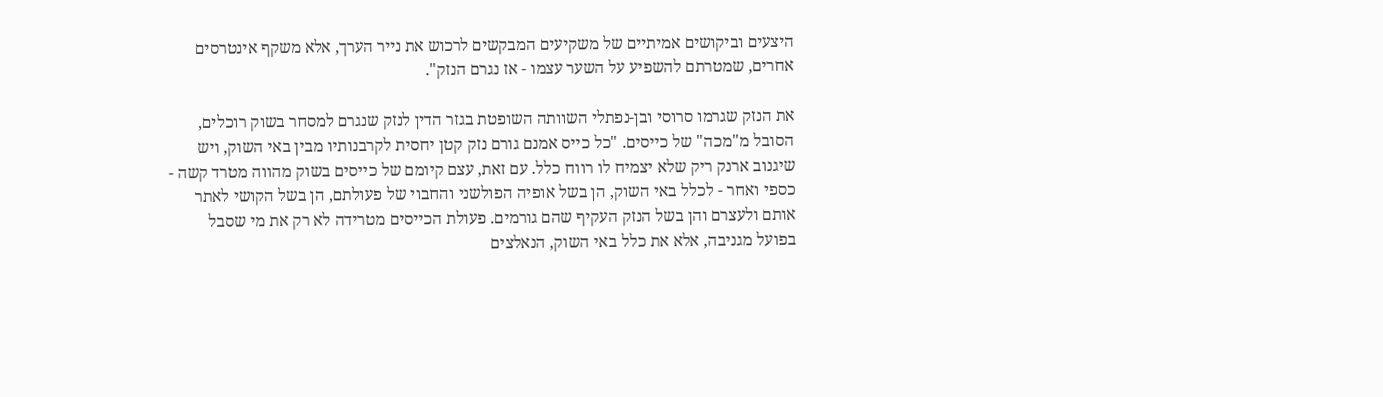היצעים וביקושים אמיתיים של משקיעים המבקשים לרכוש את נייר הערך, אלא משקף אינטרסים אחרים, שמטרתם להשפיע על השער עצמו - אז נגרם הנזק".

את הנזק שגרמו סרוסי ובן-נפתלי השוותה השופטת בגזר הדין לנזק שנגרם למסחר בשוק רוכלים, הסובל מ"מכה" של כייסים. "כל כייס אמנם גורם נזק קטן יחסית לקרבנותיו מבין באי השוק, ויש שיגנוב ארנק ריק שלא יצמיח לו רווח כלל. עם זאת, עצם קיומם של כייסים בשוק מהווה מטרד קשה - כספי ואחר - לכלל באי השוק, הן בשל אופיה הפולשני והחבוי של פעולתם, הן בשל הקושי לאתר אותם ולעצרם והן בשל הנזק העקיף שהם גורמים. פעולת הכייסים מטרידה לא רק את מי שסבל בפועל מגניבה, אלא את כלל באי השוק, הנאלצים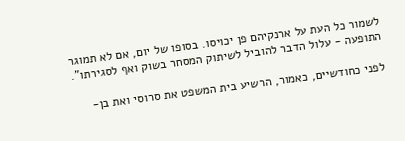לשמור כל העת על ארנקיהם פן יכויסו. בסופו של יום, אם לא תמוגר התופעה - עלול הדבר להוביל לשיתוק המסחר בשוק ואף לסגירתו".

לפני כחודשיים, כאמור, הרשיע בית המשפט את סרוסי ואת בן-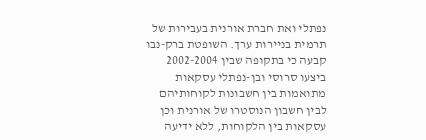נפתלי ואת חברת אורנית בעבירות של תרמית בניירות ערך. השופטת ברק-נבו קבעה כי בתקופה שבין 2002-2004 ביצעו סרוסי ובן-נפתלי עסקאות מתואמות בין חשבונות לקוחותיהם לבין חשבון הנוסטרו של אורנית וכן עסקאות בין הלקוחות, ללא ידיעה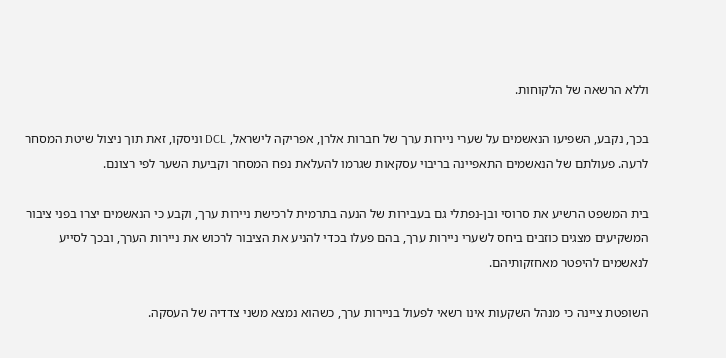וללא הרשאה של הלקוחות.

בכך, נקבע, השפיעו הנאשמים על שערי ניירות ערך של חברות אלרן, אפריקה לישראל, DCL וניסקו, זאת תוך ניצול שיטת המסחר לרעה. פעולתם של הנאשמים התאפיינה בריבוי עסקאות שגרמו להעלאת נפח המסחר וקביעת השער לפי רצונם.

בית המשפט הרשיע את סרוסי ובן-נפתלי גם בעבירות של הנעה בתרמית לרכישת ניירות ערך, וקבע כי הנאשמים יצרו בפני ציבור המשקיעים מצגים כוזבים ביחס לשערי ניירות ערך, בהם פעלו בכדי להניע את הציבור לרכוש את ניירות הערך, ובכך לסייע לנאשמים להיפטר מאחזקותיהם.

השופטת ציינה כי מנהל השקעות אינו רשאי לפעול בניירות ערך, כשהוא נמצא משני צדדיה של העסקה.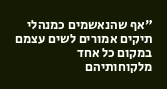"אף שהנאשמים כמנהלי תיקים אמורים לשים עצמם במקום כל אחד מלקוחותיהם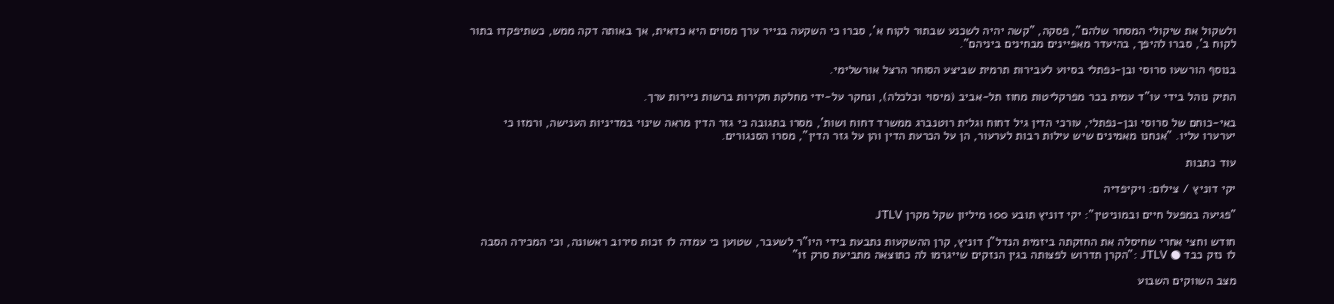ולשקול את שיקולי המסחר שלהם", פסקה, "קשה יהיה לשכנע שבתור לקוח א', סברו כי השקעה בנייר ערך מסוים היא כדאית, אך באותה דקה ממש, כשתיפקדו בתור לקוח ב', סברו להיפך, בהיעדר מאפיינים מבחינים ביניהם".

בנוסף הורשעו סרוסי ובן-נפתלי בסיוע לעבירות תרמית שביצע הסוחר הרצל אורשלימי.

התיק נוהל בידי עו"ד עמית בכר מפרקליטות מחוז תל-אביב (מיסוי וכלכלה), ונחקר על-ידי מחלקת חקירות ברשות ניירות ערך.

באי-כוחם של סרוסי ובן-נפתלי, עורכי הדין גיל דחוח וגלית רוטנברג ממשרד דחוח ושות', מסרו בתגובה כי גזר הדין מראה שינוי במדיניות הענישה, ורמזו כי יערערו עליו. "אנחנו מאמינים שיש עילות רבות לערעור, הן על הכרעת הדין והן על גזר הדין", מסרו הסנגורים.

עוד כתבות

יקי דוניץ / צילום: ויקיפדיה

"פגיעה במפעל חיים ובמוניטין": יקי דוניץ תובע 100 מיליון שקל מקרן JTLV

חודש וחצי אחרי שחיסלה את החזקתה ביזמית הנדל"ן דוניץ, קרן ההשקעות נתבעת בידי היו"ר לשעבר, שטוען כי עמדה לו זכות סירוב ראשונה, וכי המכירה הסבה לו נזק כבד ● JTLV :"הקרן תדרוש לפצותה בגין הנזקים שייגרמו לה כתוצאה מתביעת סרק זו"

מצב השווקים השבוע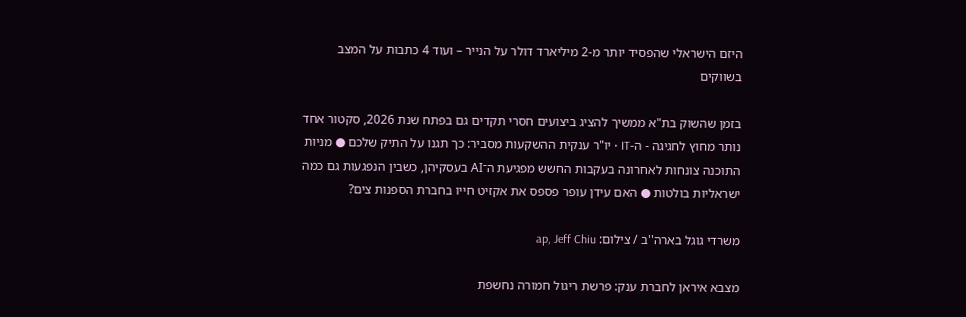היזם הישראלי שהפסיד יותר מ-2 מיליארד דולר על הנייר – ועוד 4 כתבות על המצב בשווקים

בזמן שהשוק בת"א ממשיך להציג ביצועים חסרי תקדים גם בפתח שנת 2026, סקטור אחד נותר מחוץ לחגיגה - ה-IT • יו"ר ענקית ההשקעות מסביר: כך תגנו על התיק שלכם ● מניות התוכנה צונחות לאחרונה בעקבות החשש מפגיעת ה־AI בעסקיהן, כשבין הנפגעות גם כמה ישראליות בולטות ● האם עידן עופר פספס את אקזיט חייו בחברת הספנות צים?

משרדי גוגל בארה''ב / צילום: ap, Jeff Chiu

מצבא איראן לחברת ענק: פרשת ריגול חמורה נחשפת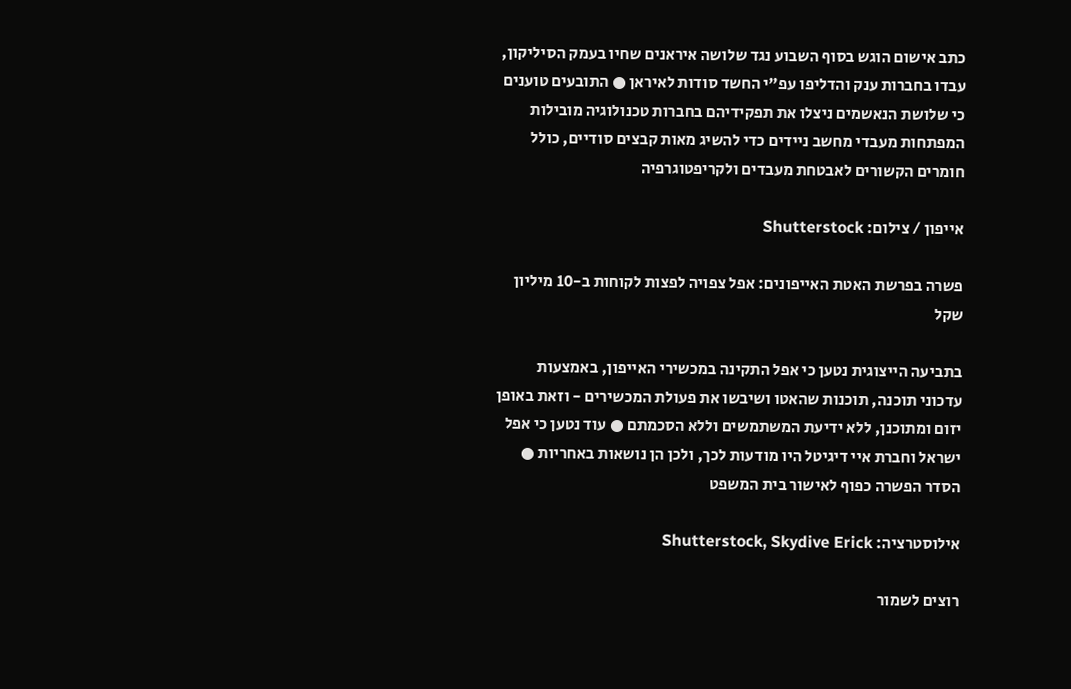כתב אישום הוגש בסוף השבוע נגד שלושה איראנים שחיו בעמק הסיליקון, עבדו בחברות ענק והדליפו עפ"י החשד סודות לאיראן ● התובעים טוענים כי שלושת הנאשמים ניצלו את תפקידיהם בחברות טכנולוגיה מובילות המפתחות מעבדי מחשב ניידים כדי להשיג מאות קבצים סודיים, כולל חומרים הקשורים לאבטחת מעבדים ולקריפטוגרפיה

אייפון / צילום: Shutterstock

פשרה בפרשת האטת האייפונים: אפל צפויה לפצות לקוחות ב-10 מיליון שקל

בתביעה הייצוגית נטען כי אפל התקינה במכשירי האייפון, באמצעות עדכוני תוכנה, תוכנות שהאטו ושיבשו את פעולת המכשירים - וזאת באופן יזום ומתוכנן, ללא ידיעת המשתמשים וללא הסכמתם ● עוד נטען כי אפל ישראל וחברת איי דיגיטל היו מודעות לכך, ולכן הן נושאות באחריות ● הסדר הפשרה כפוף לאישור בית המשפט

אילוסטרציה: Shutterstock, Skydive Erick

רוצים לשמור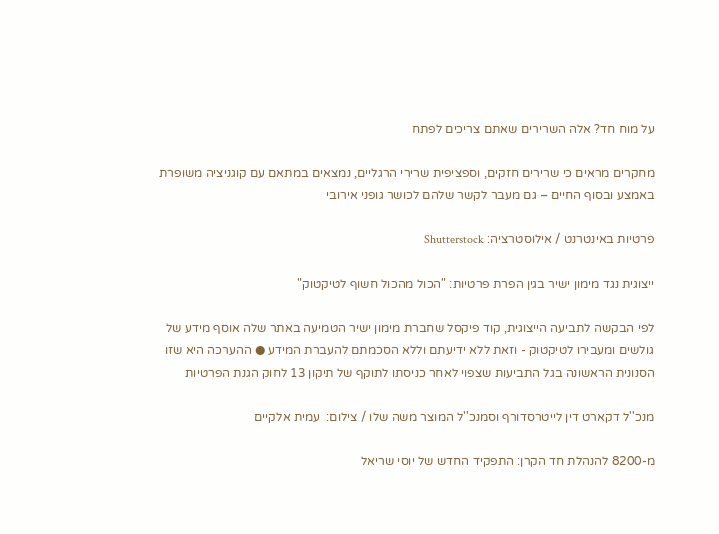על מוח חד? אלה השרירים שאתם צריכים לפתח

מחקרים מראים כי שרירים חזקים, וספציפית שרירי הרגליים, נמצאים במתאם עם קוגניציה משופרת באמצע ובסוף החיים – גם מעבר לקשר שלהם לכושר גופני אירובי

פרטיות באינטרנט / אילוסטרציה: Shutterstock

ייצוגית נגד מימון ישיר בגין הפרת פרטיות: "הכול מהכול חשוף לטיקטוק"

לפי הבקשה לתביעה הייצוגית, קוד פיקסל שחברת מימון ישיר הטמיעה באתר שלה אוסף מידע של גולשים ומעבירו לטיקטוק - וזאת ללא ידיעתם וללא הסכמתם להעברת המידע ● ההערכה היא שזו הסנונית הראשונה בגל התביעות שצפוי לאחר כניסתו לתוקף של תיקון 13 לחוק הגנת הפרטיות

מנכ''ל דקארט דין לייטרסדורף וסמנכ''ל המוצר משה שלו / צילום:  עמית אלקיים

מ-8200 להנהלת חד הקרן: התפקיד החדש של יוסי שריאל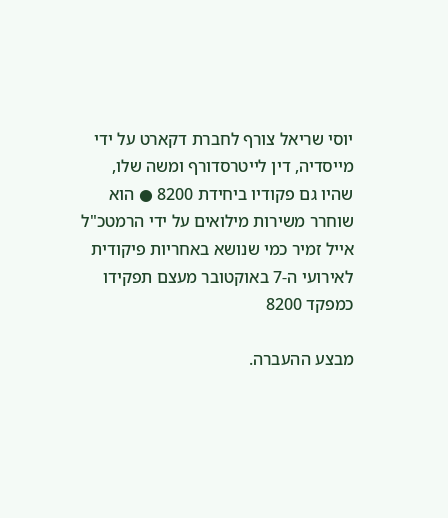יוסי שריאל צורף לחברת דקארט על ידי מייסדיה, דין לייטרסדורף ומשה שלו, שהיו גם פקודיו ביחידת 8200 ● הוא שוחרר משירות מילואים על ידי הרמטכ"ל אייל זמיר כמי שנושא באחריות פיקודית לאירועי ה-7 באוקטובר מעצם תפקידו כמפקד 8200

מבצע ההעברה.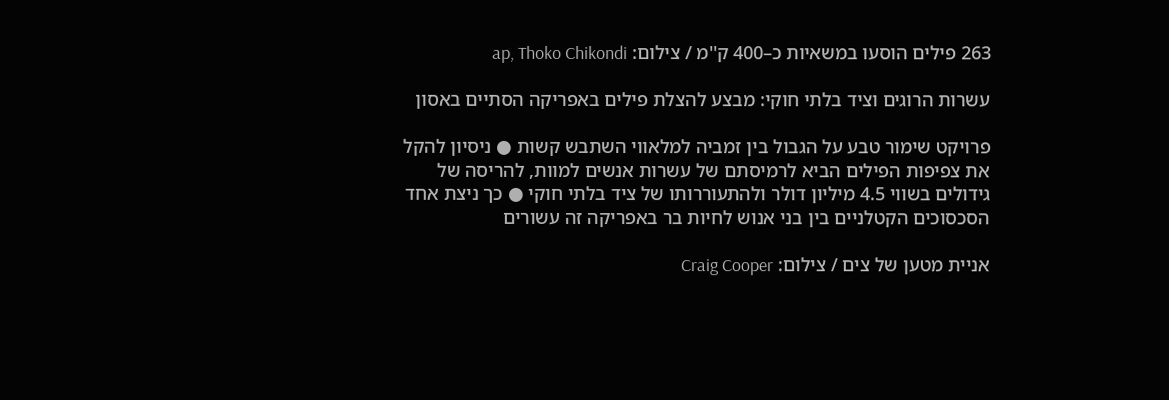263 פילים הוסעו במשאיות כ–400 ק''מ / צילום: ap, Thoko Chikondi

עשרות הרוגים וציד בלתי חוקי: מבצע להצלת פילים באפריקה הסתיים באסון

פרויקט שימור טבע על הגבול בין זמביה למלאווי השתבש קשות ● ניסיון להקל את צפיפות הפילים הביא לרמיסתם של עשרות אנשים למוות, להריסה של גידולים בשווי 4.5 מיליון דולר ולהתעוררותו של ציד בלתי חוקי ● כך ניצת אחד הסכסוכים הקטלניים בין בני אנוש לחיות בר באפריקה זה עשורים

אניית מטען של צים / צילום: Craig Cooper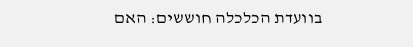בוועדת הכלכלה חוששים: האם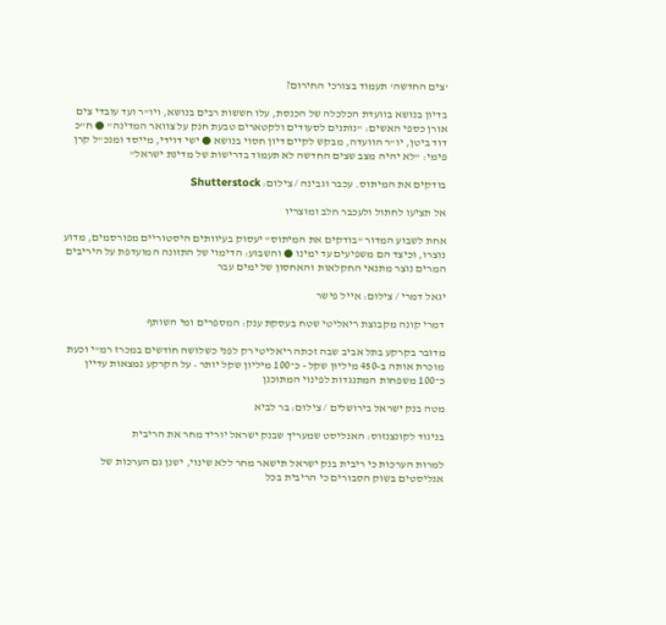‘צים החדשה’ תעמוד בצורכי החירום?

בדיון בנושא בוועדת הכלכלה של הכנסת, עלו חששות רבים בנושא, ויו"ר ועד עובדי צים אורן כספי האשים: "נותנים לסעודים ולקטארים טבעת חנק על צוואר המדינה" ● ח"כ דוד ביטן, יו"ר הוועדה, מבקש לקיים דיון חסוי בנושא ● ישי דוידי, מייסד ומנכ"ל קרן פימי: "לא יהיה מצב שצים החדשה לא תעמוד בדרישות של מדינת ישראל"

בודקים את המיתוס. עכבר וגבינה / צילום: Shutterstock

אל תציעו לחתול ולעכבר חלב ומוצריו

אחת לשבוע המדור "בודקים את המיתוס" יעסוק בעיוותים היסטוריים מפורסמים, מדוע נוצרו, וכיצד הם משפיעים עד ימינו ● והשבוע: הדימוי של התזונה המועדפת על היריבים המרים נוצר מתנאי החקלאות והאחסון של ימים עבר

יגאל דמרי / צילום: אייל פישר

דמרי קונה מקבוצת ריאליטי שטח בעסקת ענק: המספרים ומי השותף

מדובר בקרקע בתל אביב שבה זכתה ריאליטי רק לפני כשלושה חודשים במכרז רמ"י וכעת מוכרת אותה ב-450 מיליון שקל - כ־100 מיליון שקל יותר • על הקרקע נמצאות עדיין כ־100 משפחות המתנגדות לפינוי המתוכנן

מטה בנק ישראל בירושלים / צילום: בר לביא

בניגוד לקונצנזוס: האנליסט שמעריך שבנק ישראל יוריד מחר את הריבית

למרות הערכות כי ריבית בנק ישראל תישאר מחר ללא שינוי, ישנן גם הערכות של אנליסטים בשוק הסבורים כי הריבית בכל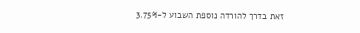זאת בדרך להורדה נוספת השבוע ל-3.75%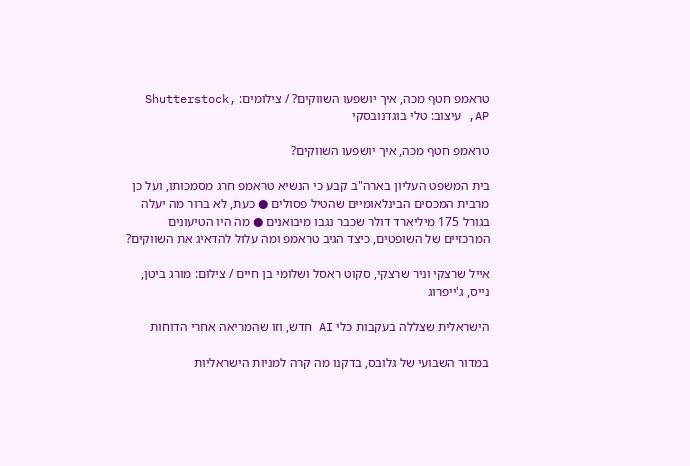טראמפ חטף מכה, איך יושפעו השווקים? / צילומים: Shutterstock, AP, עיצוב: טלי בוגדנובסקי

טראמפ חטף מכה, איך יושפעו השווקים?

בית המשפט העליון בארה"ב קבע כי הנשיא טראמפ חרג מסמכותו, ועל כן מרבית המכסים הבינלאומיים שהטיל פסולים ● כעת, לא ברור מה יעלה בגורל 175 מיליארד דולר שכבר נגבו מיבואנים ● מה היו הטיעונים המרכזיים של השופטים, כיצד הגיב טראמפ ומה עלול להדאיג את השווקים?

אייל שרצקי וניר שרצקי, סקוט ראסל ושלומי בן חיים / צילום: מורג ביטן, נייס, ג'ייפרוג

הישראלית שצללה בעקבות כלי AI חדש, וזו שהמריאה אחרי הדוחות

במדור השבועי של גלובס, בדקנו מה קרה למניות הישראליות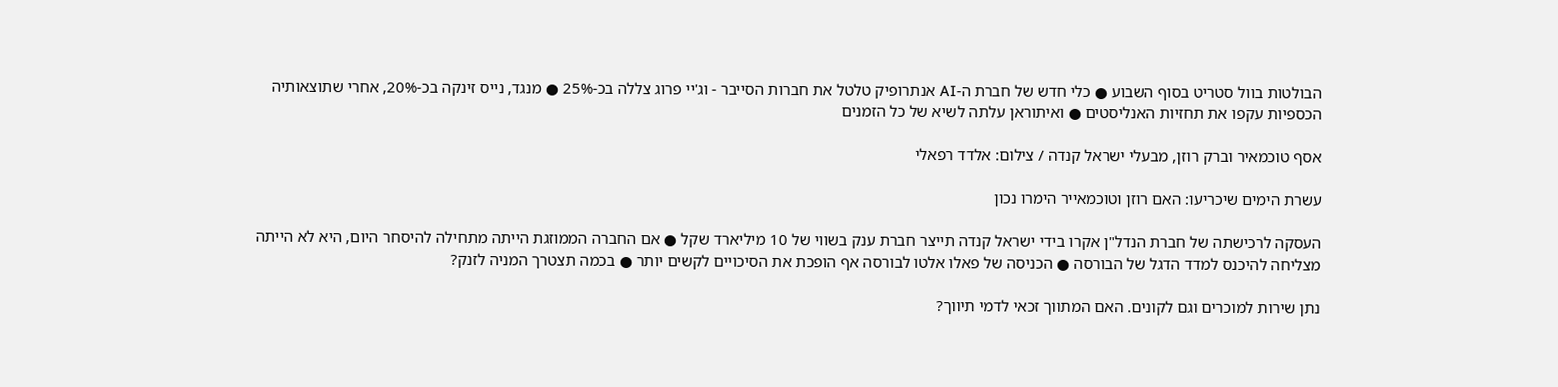הבולטות בוול סטריט בסוף השבוע ● כלי חדש של חברת ה-AI אנתרופיק טלטל את חברות הסייבר - וג'יי פרוג צללה בכ-25% ● מנגד, נייס זינקה בכ-20%, אחרי שתוצאותיה הכספיות עקפו את תחזיות האנליסטים ● ואיתוראן עלתה לשיא של כל הזמנים

אסף טוכמאיר וברק רוזן, מבעלי ישראל קנדה / צילום: אלדד רפאלי

עשרת הימים שיכריעו: האם רוזן וטוכמאייר הימרו נכון

העסקה לרכישתה של חברת הנדל"ן אקרו בידי ישראל קנדה תייצר חברת ענק בשווי של 10 מיליארד שקל ● אם החברה הממוזגת הייתה מתחילה להיסחר היום, היא לא הייתה מצליחה להיכנס למדד הדגל של הבורסה ● הכניסה של פאלו אלטו לבורסה אף הופכת את הסיכויים לקשים יותר ● בכמה תצטרך המניה לזנק?

נתן שירות למוכרים וגם לקונים. האם המתווך זכאי לדמי תיווך?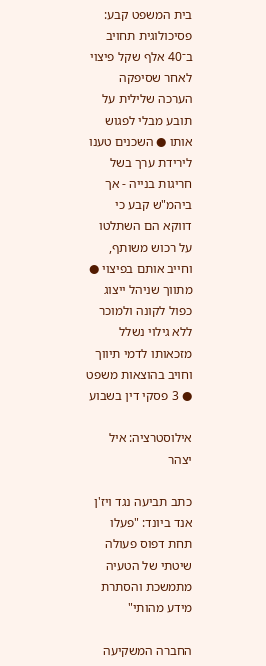בית המשפט קבע: פסיכולוגית תחויב ב־40 אלף שקל פיצוי לאחר שסיפקה הערכה שלילית על תובע מבלי לפגוש אותו ● השכנים טענו לירידת ערך בשל חריגות בנייה - אך ביהמ"ש קבע כי דווקא הם השתלטו על רכוש משותף, וחייב אותם בפיצוי ● מתווך שניהל ייצוג כפול לקונה ולמוכר ללא גילוי נשלל מזכאותו לדמי תיווך וחויב בהוצאות משפט ● 3 פסקי דין בשבוע

אילוסטרציה: איל יצהר

כתב תביעה נגד ויז'ן אנד ביונד: "פעלו תחת דפוס פעולה שיטתי של הטעיה מתמשכת והסתרת מידע מהותי"

החברה המשקיעה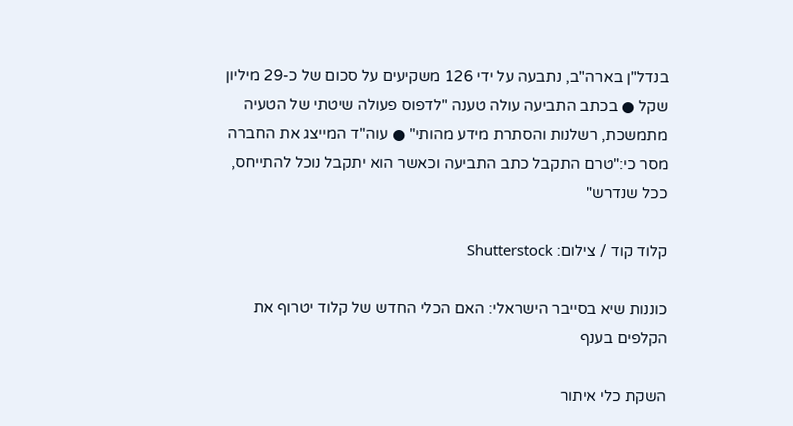בנדל"ן בארה"ב, נתבעה על ידי 126 משקיעים על סכום של כ-29 מיליון שקל ● בכתב התביעה עולה טענה "לדפוס פעולה שיטתי של הטעיה מתמשכת, רשלנות והסתרת מידע מהותי" ● עוה"ד המייצג את החברה מסר כי:"טרם התקבל כתב התביעה וכאשר הוא יתקבל נוכל להתייחס, ככל שנדרש"

קלוד קוד / צילום: Shutterstock

כוננות שיא בסייבר הישראלי: האם הכלי החדש של קלוד יטרוף את הקלפים בענף

השקת כלי איתור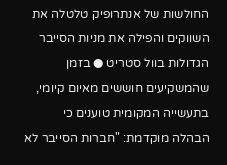החולשות של אנתרופיק טלטלה את השווקים והפילה את מניות הסייבר הגדולות בוול סטריט ● בזמן שהמשקיעים חוששים מאיום קיומי, בתעשייה המקומית טוענים כי הבהלה מוקדמת: "חברות הסייבר לא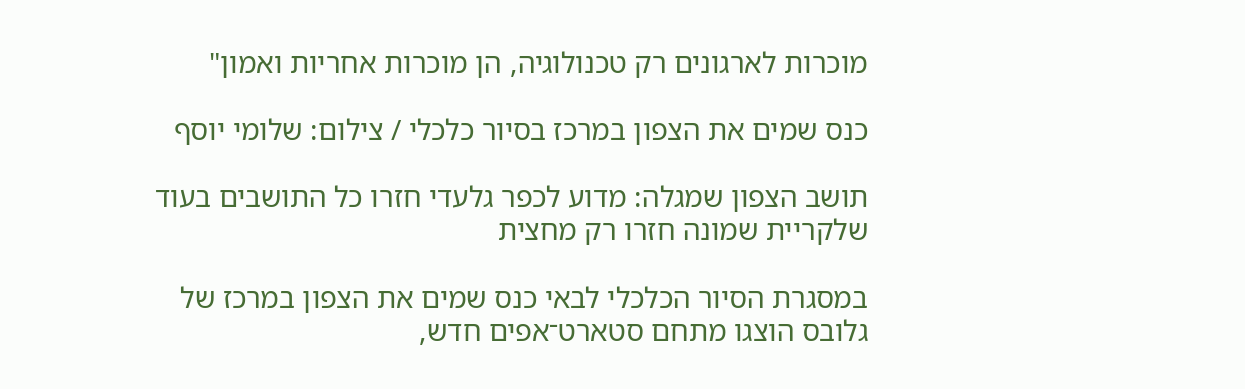מוכרות לארגונים רק טכנולוגיה, הן מוכרות אחריות ואמון"

כנס שמים את הצפון במרכז בסיור כלכלי / צילום: שלומי יוסף

תושב הצפון שמגלה: מדוע לכפר גלעדי חזרו כל התושבים בעוד שלקריית שמונה חזרו רק מחצית

במסגרת הסיור הכלכלי לבאי כנס שמים את הצפון במרכז של גלובס הוצגו מתחם סטארט־אפים חדש,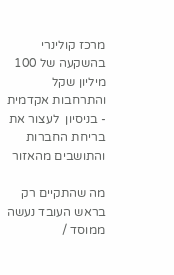מרכז קולינרי בהשקעה של 100 מיליון שקל והתרחבות אקדמית - בניסיון  לעצור את בריחת החברות והתושבים מהאזור

מה שהתקיים רק בראש העובד נעשה ממוסד /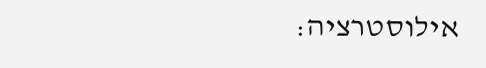אילוסטרציה: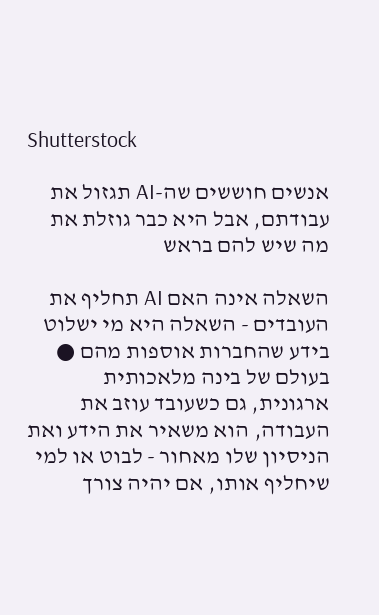Shutterstock

אנשים חוששים שה-AI תגזול את עבודתם, אבל היא כבר גוזלת את מה שיש להם בראש

השאלה אינה האם AI תחליף את העובדים - השאלה היא מי ישלוט בידע שהחברות אוספות מהם ● בעולם של בינה מלאכותית ארגונית, גם כשעובד עוזב את העבודה, הוא משאיר את הידע ואת הניסיון שלו מאחור - לבוט או למי שיחליף אותו, אם יהיה צורך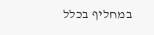במחליף בכלל